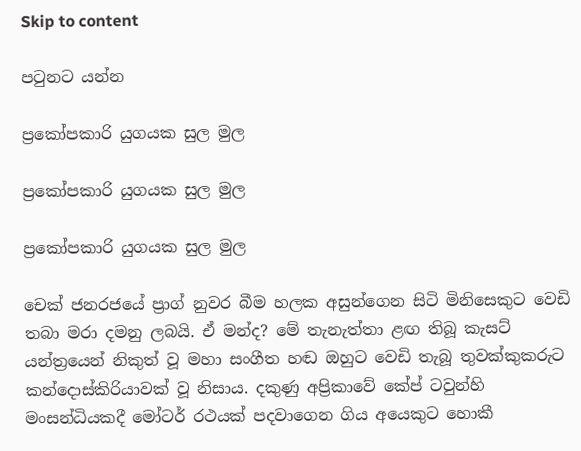Skip to content

පටුනට යන්න

ප්‍රකෝපකාරි යුගයක සුල මුල

ප්‍රකෝපකාරි යුගයක සුල මුල

ප්‍රකෝපකාරි යුගයක සුල මුල

චෙක් ජනරජයේ ප්‍රාග් නුවර බීම හලක අසුන්ගෙන සිටි මිනිසෙකුට වෙඩි තබා මරා දමනු ලබයි. ඒ මන්ද? මේ තැනැත්තා ළඟ තිබූ කැසට් යන්ත්‍රයෙන් නිකුත් වූ මහා සංගීත හඬ ඔහුට වෙඩි තැබූ තුවක්කුකරුට කන්දොස්කිරියාවක් වූ නිසාය. දකුණු අප්‍රිකාවේ කේප් ටවුන්හි මංසන්ධියකදී මෝටර් රථයක් පදවාගෙන ගිය අයෙකුට හොකී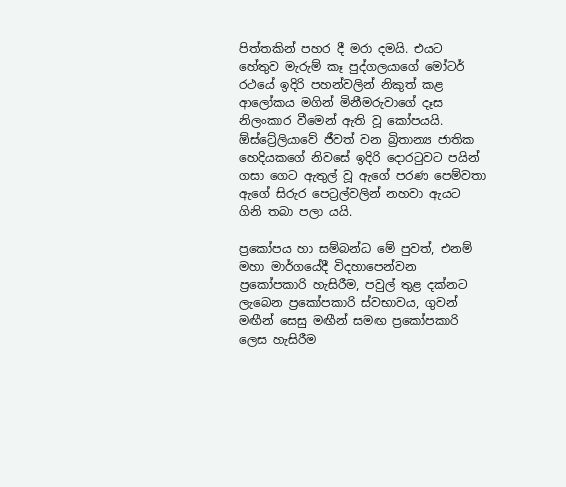පිත්තකින් පහර දී මරා දමයි. එයට හේතුව මැරුම් කෑ පුද්ගලයාගේ මෝටර් රථයේ ඉදිරි පහන්වලින් නිකුත් කළ ආලෝකය මගින් මිනීමරුවාගේ දෑස නිලංකාර වීමෙන් ඇති වූ කෝපයයි. ඕස්ට්‍රේලියාවේ ජීවත් වන බ්‍රිතාන්‍ය ජාතික හෙදියකගේ නිවසේ ඉදිරි දොරටුවට පයින් ගසා ගෙට ඇතුල් වූ ඇගේ පරණ පෙම්වතා ඇගේ සිරුර පෙට්‍රල්වලින් නහවා ඇයට ගිනි තබා පලා යයි.

ප්‍රකෝපය හා සම්බන්ධ මේ පුවත්, එනම් මහා මාර්ගයේදී විදහාපෙන්වන ප්‍රකෝපකාරි හැසිරීම, පවුල් තුළ දක්නට ලැබෙන ප්‍රකෝපකාරි ස්වභාවය, ගුවන් මඟීන් සෙසු මඟීන් සමඟ ප්‍රකෝපකාරි ලෙස හැසිරීම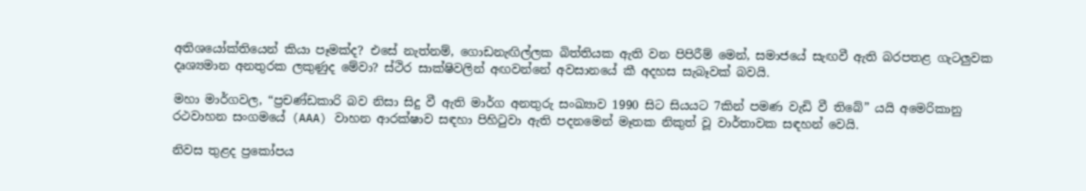අතිශයෝක්තියෙන් කියා පෑමක්ද? එසේ නැත්නම්, ගොඩනැඟිල්ලක බිත්තියක ඇති වන පිපිරීම් මෙන්, සමාජයේ සැඟවී ඇති බරපතළ ගැටලුවක දෘශ්‍යමාන අනතුරක ලකුණුද මේවා? ස්ථිර සාක්ෂිවලින් අඟවන්නේ අවසානයේ කී අදහස සැබෑවක් බවයි.

මහා මාර්ගවල, “ප්‍රචණ්ඩකාරි බව නිසා සිදු වී ඇති මාර්ග අනතුරු සංඛ්‍යාව 1990 සිට සියයට 7කින් පමණ වැඩි වී තිබේ” යයි අමෙරිකානු රථවාහන සංගමයේ (AAA) වාහන ආරක්ෂාව සඳහා පිහිටුවා ඇති පදනමෙන් මෑතක නිකුත් වූ වාර්තාවක සඳහන් වෙයි.

නිවස තුළද ප්‍රකෝපය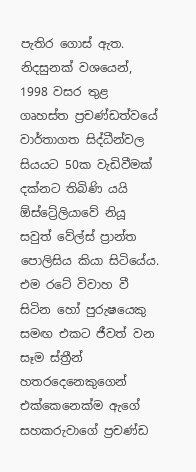පැතිර ගොස් ඇත. නිදසුනක් වශයෙන්, 1998 වසර තුළ ගෘහස්ත ප්‍රචණ්ඩත්වයේ වාර්තාගත සිද්ධීන්වල සියයට 50ක වැඩිවීමක් දක්නට තිබිණි යයි ඕස්ට්‍රේලියාවේ නියූ සවුත් වේල්ස් ප්‍රාන්ත පොලිසිය කියා සිටියේය. එම රටේ විවාහ වී සිටින හෝ පුරුෂයෙකු සමඟ එකට ජීවත් වන සෑම ස්ත්‍රීන් හතරදෙනෙකුගෙන් එක්කෙනෙක්ම ඇගේ සහකරුවාගේ ප්‍රචණ්ඩ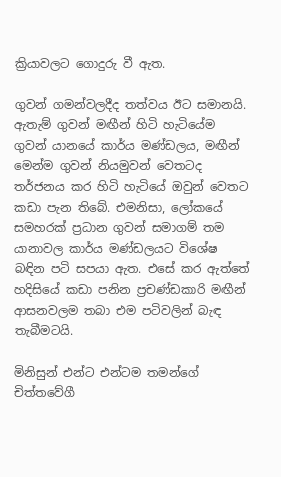ක්‍රියාවලට ගොදුරු වී ඇත.

ගුවන් ගමන්වලදීද තත්වය ඊට සමානයි. ඇතැම් ගුවන් මඟීන් හිටි හැටියේම ගුවන් යානයේ කාර්ය මණ්ඩලය, මඟීන් මෙන්ම ගුවන් නියමුවන් වෙතටද තර්ජනය කර හිටි හැටියේ ඔවුන් වෙතට කඩා පැන තිබේ. එමනිසා, ලෝකයේ සමහරක් ප්‍රධාන ගුවන් සමාගම් තම යානාවල කාර්ය මණ්ඩලයට විශේෂ බඳින පටි සපයා ඇත. එසේ කර ඇත්තේ හදිසියේ කඩා පනින ප්‍රචණ්ඩකාරි මඟීන් ආසනවලම තබා එම පටිවලින් බැඳ තැබීමටයි.

මිනිසුන් එන්ට එන්ටම තමන්ගේ චිත්තවේගී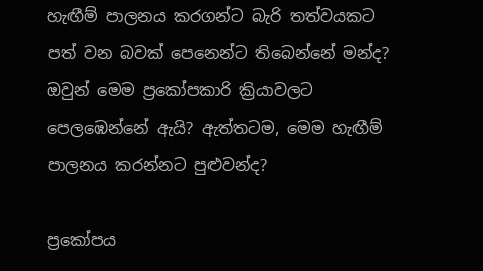හැඟීම් පාලනය කරගන්ට බැරි තත්වයකට පත් වන බවක් පෙනෙන්ට තිබෙන්නේ මන්ද? ඔවුන් මෙම ප්‍රකෝපකාරි ක්‍රියාවලට පෙලඹෙන්නේ ඇයි? ඇත්තටම, මෙම හැඟීම් පාලනය කරන්නට පුළුවන්ද?

ප්‍රකෝපය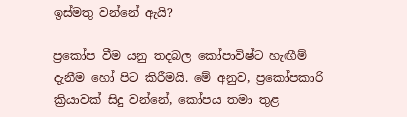ඉස්මතු වන්නේ ඇයි?

ප්‍රකෝප වීම යනු තදබල කෝපාවිෂ්ට හැඟීම් දැනීම හෝ පිට කිරීමයි. මේ අනුව, ප්‍රකෝපකාරි ක්‍රියාවක් සිදු වන්නේ, කෝපය තමා තුළ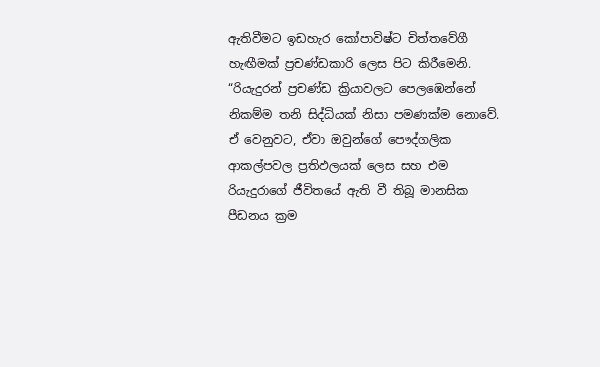ඇතිවීමට ඉඩහැර කෝපාවිෂ්ට චිත්තවේගී හැඟීමක් ප්‍රචණ්ඩකාරි ලෙස පිට කිරීමෙනි. “රියැදුරන් ප්‍රචණ්ඩ ක්‍රියාවලට පෙලඹෙන්නේ නිකම්ම තනි සිද්ධියක් නිසා පමණක්ම නොවේ. ඒ වෙනුවට, ඒවා ඔවුන්ගේ පෞද්ගලික ආකල්පවල ප්‍රතිඵලයක් ලෙස සහ එම රියැදුරාගේ ජීවිතයේ ඇති වී තිබූ මානසික පීඩනය ක්‍රම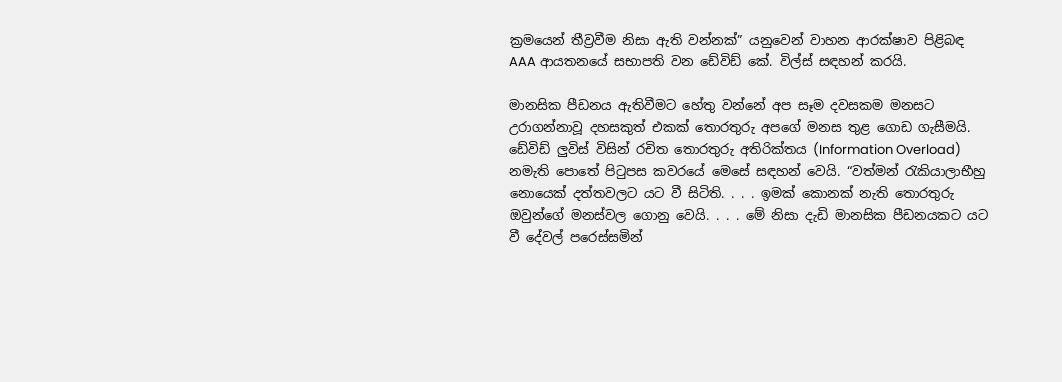ක්‍රමයෙන් තීව්‍රවීම නිසා ඇති වන්නක්” යනුවෙන් වාහන ආරක්ෂාව පිළිබඳ AAA ආයතනයේ සභාපති වන ඩේවිඩ් කේ. විල්ස් සඳහන් කරයි.

මානසික පීඩනය ඇතිවීමට හේතු වන්නේ අප සෑම දවසකම මනසට උරාගන්නාවූ දහසකුත් එකක් තොරතුරු අපගේ මනස තුළ ගොඩ ගැසීමයි. ඩේවිඩ් ලුවිස් විසින් රචිත තොරතුරු අතිරික්තය (Information Overload) නමැති පොතේ පිටුපස කවරයේ මෙසේ සඳහන් වෙයි. “වත්මන් රැකියාලාභීහු නොයෙක් දත්තවලට යට වී සිටිති. . . . ඉමක් කොනක් නැති තොරතුරු ඔවුන්ගේ මනස්වල ගොනු වෙයි. . . . මේ නිසා දැඩි මානසික පීඩනයකට යට වී දේවල් පරෙස්සමින්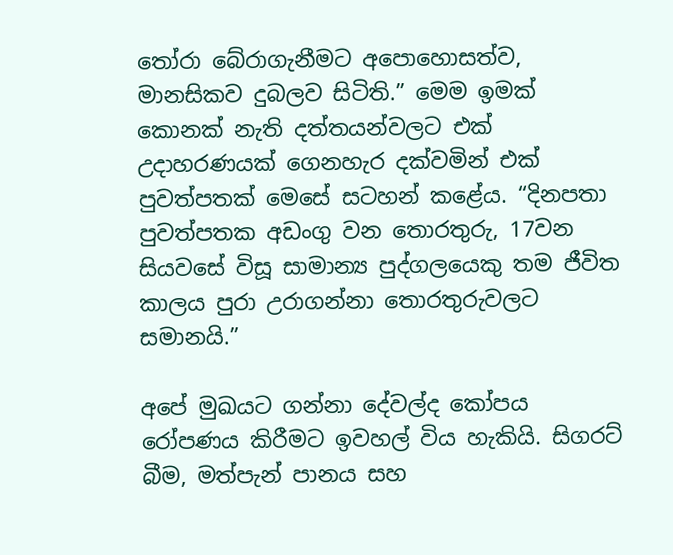තෝරා බේරාගැනීමට අපොහොසත්ව, මානසිකව දුබලව සිටිති.” මෙම ඉමක් කොනක් නැති දත්තයන්වලට එක් උදාහරණයක් ගෙනහැර දක්වමින් එක් පුවත්පතක් මෙසේ සටහන් කළේය. “දිනපතා පුවත්පතක අඩංගු වන තොරතුරු, 17වන සියවසේ විසූ සාමාන්‍ය පුද්ගලයෙකු තම ජීවිත කාලය පුරා උරාගන්නා තොරතුරුවලට සමානයි.”

අපේ මුඛයට ගන්නා දේවල්ද කෝපය රෝපණය කිරීමට ඉවහල් විය හැකියි. සිගරට් බීම, මත්පැන් පානය සහ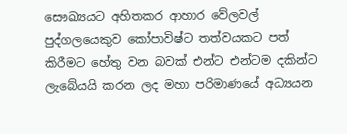සෞඛ්‍යයට අහිතකර ආහාර වේලවල් පුද්ගලයෙකුව කෝපාවිෂ්ට තත්වයකට පත් කිරීමට හේතු වන බවක් එන්ට එන්ටම දකින්ට ලැබේයයි කරන ලද මහා පරිමාණයේ අධ්‍යයන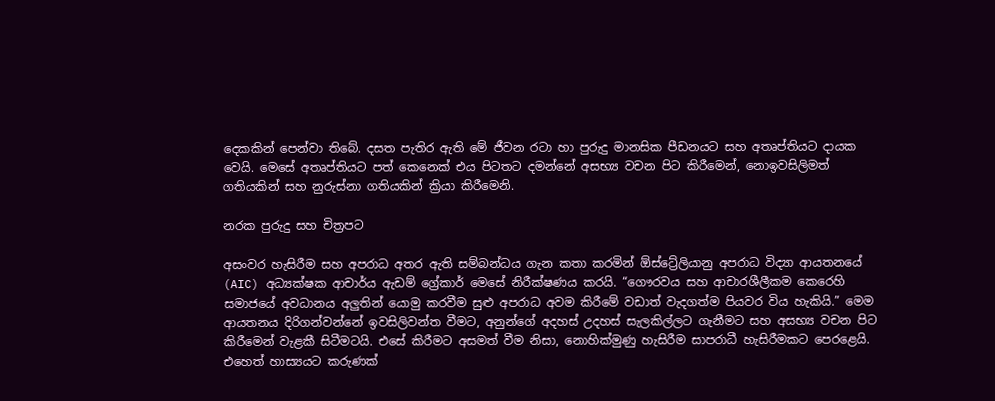දෙකකින් පෙන්වා තිබේ. දසත පැතිර ඇති මේ ජීවන රටා හා පුරුදු මානසික පීඩනයට සහ අතෘප්තියට දායක වෙයි. මෙසේ අතෘප්තියට පත් කෙනෙක් එය පිටතට දමන්නේ අසභ්‍ය වචන පිට කිරීමෙන්, නොඉවසිලිමත් ගතියකින් සහ නුරුස්නා ගතියකින් ක්‍රියා කිරීමෙනි.

නරක පුරුදු සහ චිත්‍රපට

අසංවර හැසිරීම සහ අපරාධ අතර ඇති සම්බන්ධය ගැන කතා කරමින් ඕස්ට්‍රේලියානු අපරාධ විද්‍යා ආයතනයේ (AIC) අධ්‍යක්ෂක ආචාර්ය ඇඩම් ග්‍රේකාර් මෙසේ නිරීක්ෂණය කරයි. “ගෞරවය සහ ආචාරශීලීකම කෙරෙහි සමාජයේ අවධානය අලුතින් යොමු කරවීම සුළු අපරාධ අවම කිරීමේ වඩාත් වැදගත්ම පියවර විය හැකියි.” මෙම ආයතනය දිරිගන්වන්නේ ඉවසිලිවන්ත වීමට, අනුන්ගේ අදහස් උදහස් සැලකිල්ලට ගැනීමට සහ අසභ්‍ය වචන පිට කිරීමෙන් වැළකී සිටීමටයි. එසේ කිරීමට අසමත් වීම නිසා, නොහික්මුණු හැසිරීම සාපරාධී හැසිරීමකට පෙරළෙයි. එහෙත් හාස්‍යයට කරුණක්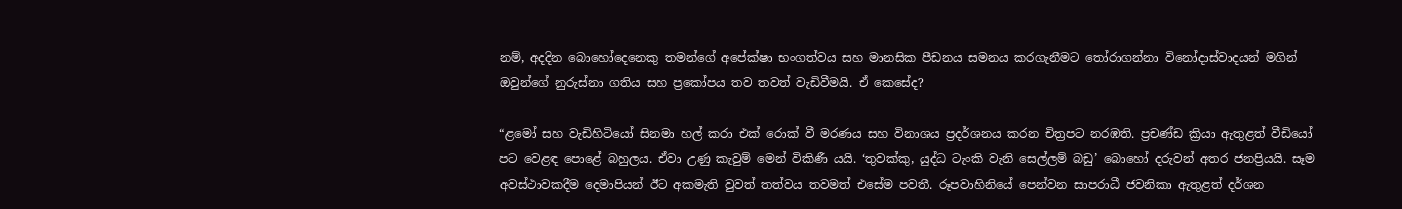නම්, අදදින බොහෝදෙනෙකු තමන්ගේ අපේක්ෂා භංගත්වය සහ මානසික පීඩනය සමනය කරගැනීමට තෝරාගන්නා විනෝදාස්වාදයන් මගින් ඔවුන්ගේ නුරුස්නා ගතිය සහ ප්‍රකෝපය තව තවත් වැඩිවීමයි. ඒ කෙසේද?

“ළමෝ සහ වැඩිහිටියෝ සිනමා හල් කරා එක් රොක් වී මරණය සහ විනාශය ප්‍රදර්ශනය කරන චිත්‍රපට නරඹති. ප්‍රචණ්ඩ ක්‍රියා ඇතුළත් වීඩියෝ පට වෙළඳ පොළේ බහුලය. ඒවා උණු කැවුම් මෙන් විකිණී යයි. ‘තුවක්කු, යුද්ධ ටැංකි වැනි සෙල්ලම් බඩු’ බොහෝ දරුවන් අතර ජනප්‍රියයි. සෑම අවස්ථාවකදීම දෙමාපියන් ඊට අකමැති වුවත් තත්වය තවමත් එසේම පවතී. රූපවාහිනියේ පෙන්වන සාපරාධී ජවනිකා ඇතුළත් දර්ශන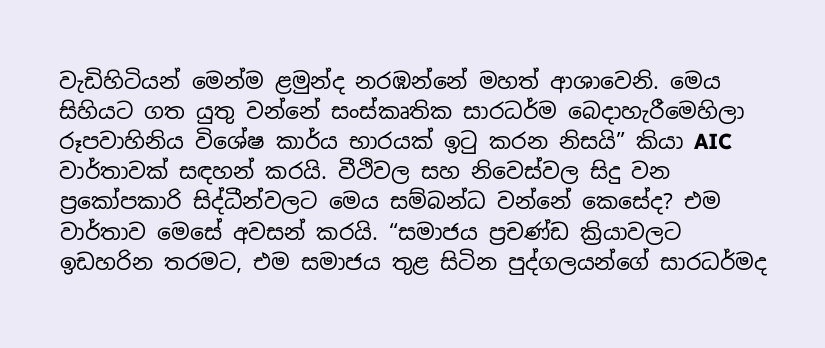වැඩිහිටියන් මෙන්ම ළමුන්ද නරඹන්නේ මහත් ආශාවෙනි. මෙය සිහියට ගත යුතු වන්නේ සංස්කෘතික සාරධර්ම බෙදාහැරීමෙහිලා රූපවාහිනිය විශේෂ කාර්ය භාරයක් ඉටු කරන නිසයි” කියා AIC වාර්තාවක් සඳහන් කරයි. වීථිවල සහ නිවෙස්වල සිදු වන ප්‍රකෝපකාරි සිද්ධීන්වලට මෙය සම්බන්ධ වන්නේ කෙසේද? එම වාර්තාව මෙසේ අවසන් කරයි. “සමාජය ප්‍රචණ්ඩ ක්‍රියාවලට ඉඩහරින තරමට, එම සමාජය තුළ සිටින පුද්ගලයන්ගේ සාරධර්මද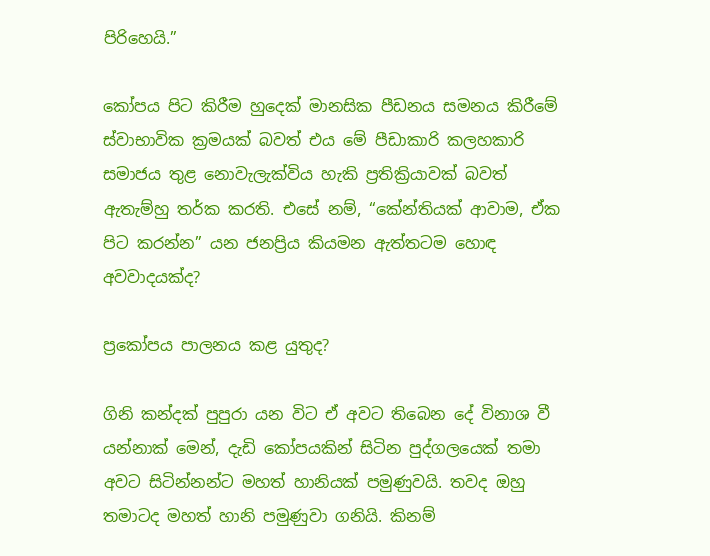පිරිහෙයි.”

කෝපය පිට කිරීම හුදෙක් මානසික පීඩනය සමනය කිරීමේ ස්වාභාවික ක්‍රමයක් බවත් එය මේ පීඩාකාරි කලහකාරි සමාජය තුළ නොවැලැක්විය හැකි ප්‍රතික්‍රියාවක් බවත් ඇතැම්හු තර්ක කරති. එසේ නම්, “කේන්තියක් ආවාම, ඒක පිට කරන්න” යන ජනප්‍රිය කියමන ඇත්තටම හොඳ අවවාදයක්ද?

ප්‍රකෝපය පාලනය කළ යුතුද?

ගිනි කන්දක් පුපුරා යන විට ඒ අවට තිබෙන දේ විනාශ වී යන්නාක් මෙන්, දැඩි කෝපයකින් සිටින පුද්ගලයෙක් තමා අවට සිටින්නන්ට මහත් හානියක් පමුණුවයි. තවද ඔහු තමාටද මහත් හානි පමුණුවා ගනියි. කිනම්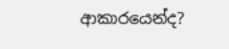ආකාරයෙන්ද?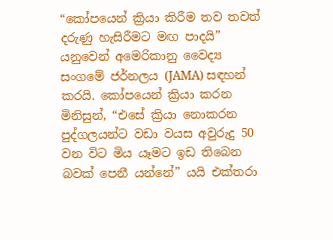“කෝපයෙන් ක්‍රියා කිරීම තව තවත් දරුණු හැසිරීමට මඟ පාදයි” යනුවෙන් අමෙරිකානු වෛද්‍ය සංගමේ ජර්නලය (JAMA) සඳහන් කරයි. කෝපයෙන් ක්‍රියා කරන මිනිසුන්, “එසේ ක්‍රියා නොකරන පුද්ගලයන්ට වඩා වයස අවුරුදු 50 වන විට මිය යෑමට ඉඩ තිබෙන බවක් පෙනී යන්නේ” යයි එක්තරා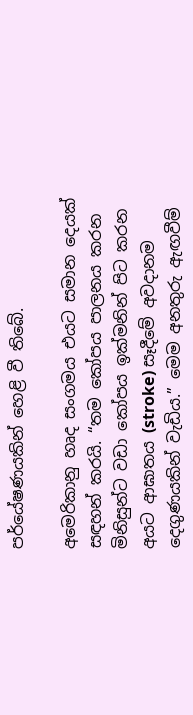පර්යේෂණයකින් හෙළි වී තිබේ.

අමෙරිකානු හෘද සංගමය එයට සමාන දෙයක් සඳහන් කරයි. “තම කෝපය පාලනය කරන මිනිසුන්ට වඩා කෝපය ඉක්මනින් පිට කරන අයට ආඝාතය (stroke) සෑදීමේ අවදානම දෙගුණයකින් වැඩිය.” මෙම අනතුරු ඇඟවීම්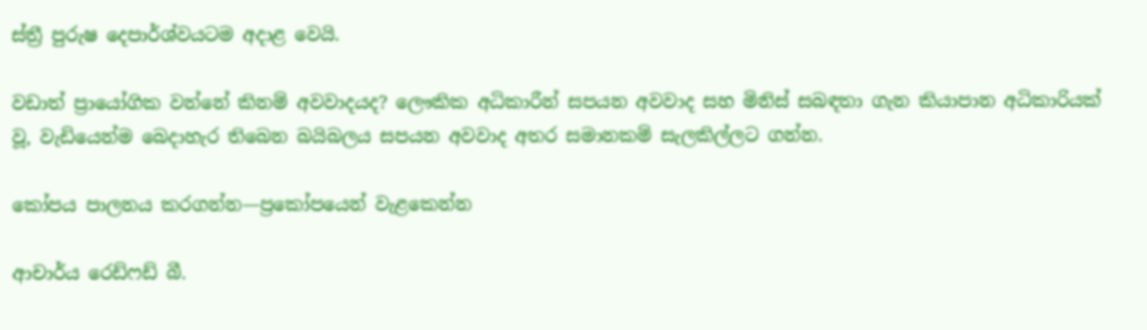ස්ත්‍රී පුරුෂ දෙපාර්ශ්වයටම අදාළ වෙයි.

වඩාත් ප්‍රායෝගික වන්නේ කිනම් අවවාදයද? ලෞකික අධිකාරීන් සපයන අවවාද සහ මිනිස් සබඳතා ගැන කියාපාන අධිකාරියක් වූ, වැඩියෙන්ම බෙදාහැර තිබෙන බයිබලය සපයන අවවාද අතර සමානකම් සැලකිල්ලට ගන්න.

කෝපය පාලනය කරගන්න—ප්‍රකෝපයෙන් වැළකෙන්න

ආචාර්ය රෙඩ්ෆඩ් බී.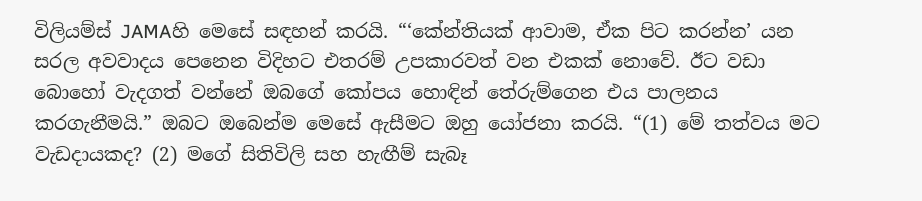විලියම්ස් JAMAහි මෙසේ සඳහන් කරයි. “‘කේන්තියක් ආවාම, ඒක පිට කරන්න’ යන සරල අවවාදය පෙනෙන විදිහට එතරම් උපකාරවත් වන එකක් නොවේ. ඊට වඩා බොහෝ වැදගත් වන්නේ ඔබගේ කෝපය හොඳින් තේරුම්ගෙන එය පාලනය කරගැනීමයි.” ඔබට ඔබෙන්ම මෙසේ ඇසීමට ඔහු යෝජනා කරයි. “(1) මේ තත්වය මට වැඩදායකද? (2) මගේ සිතිවිලි සහ හැඟීම් සැබෑ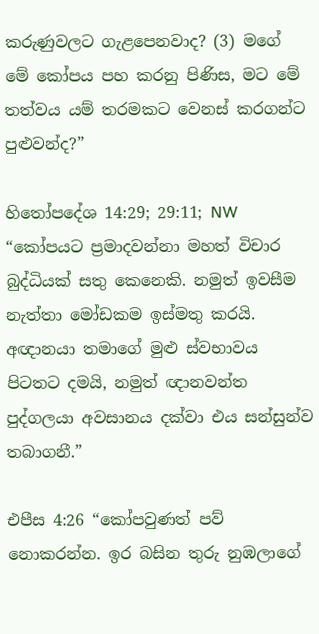කරුණුවලට ගැළපෙනවාද? (3) මගේ මේ කෝපය පහ කරනු පිණිස, මට මේ තත්වය යම් තරමකට වෙනස් කරගන්ට පුළුවන්ද?”

හිතෝපදේශ 14:29; 29:11; NW “කෝපයට ප්‍රමාදවන්නා මහත් විචාර බුද්ධියක් සතු කෙනෙකි. නමුත් ඉවසීම නැත්තා මෝඩකම ඉස්මතු කරයි. අඥානයා තමාගේ මුළු ස්වභාවය පිටතට දමයි, නමුත් ඥානවන්ත පුද්ගලයා අවසානය දක්වා එය සන්සුන්ව තබාගනී.”

එපීස 4:26 “කෝපවුණත් පව් නොකරන්න. ඉර බසින තුරු නුඹලාගේ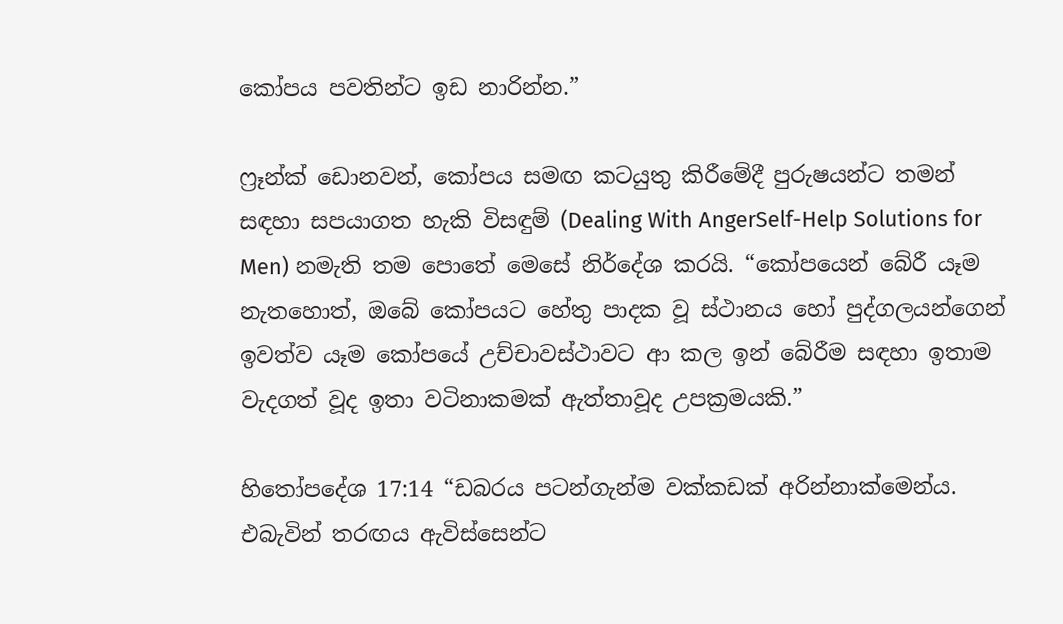කෝපය පවතින්ට ඉඩ නාරින්න.”

ෆ්‍රෑන්ක් ඩොනවන්, කෝපය සමඟ කටයුතු කිරීමේදී පුරුෂයන්ට තමන් සඳහා සපයාගත හැකි විසඳුම් (Dealing With AngerSelf-Help Solutions for Men) නමැති තම පොතේ මෙසේ නිර්දේශ කරයි. “කෝපයෙන් බේරී යෑම නැතහොත්, ඔබේ කෝපයට හේතු පාදක වූ ස්ථානය හෝ පුද්ගලයන්ගෙන් ඉවත්ව යෑම කෝපයේ උච්චාවස්ථාවට ආ කල ඉන් බේරීම සඳහා ඉතාම වැදගත් වූද ඉතා වටිනාකමක් ඇත්තාවූද උපක්‍රමයකි.”

හිතෝපදේශ 17:14 “ඩබරය පටන්ගැන්ම වක්කඩක් අරින්නාක්මෙන්ය. එබැවින් තරඟය ඇවිස්සෙන්ට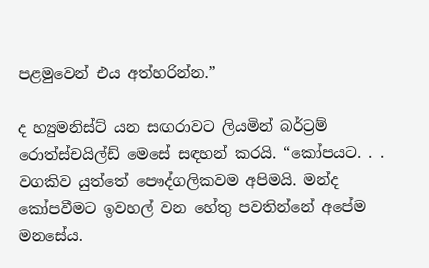පළමුවෙන් එය අත්හරින්න.”

ද හ්‍යුමනිස්ට් යන සඟරාවට ලියමින් බර්ට්‍රම් රොත්ස්චයිල්ඩ් මෙසේ සඳහන් කරයි. “කෝපයට. . . වගකිව යුත්තේ පෞද්ගලිකවම අපිමයි. මන්ද කෝපවීමට ඉවහල් වන හේතු පවතින්නේ අපේම මනසේය.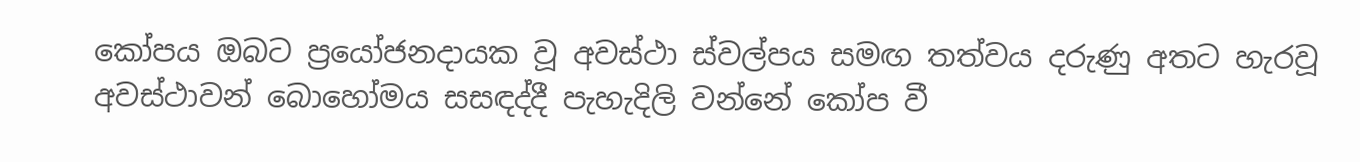කෝපය ඔබට ප්‍රයෝජනදායක වූ අවස්ථා ස්වල්පය සමඟ තත්වය දරුණු අතට හැරවූ අවස්ථාවන් බොහෝමය සසඳද්දී පැහැදිලි වන්නේ කෝප වී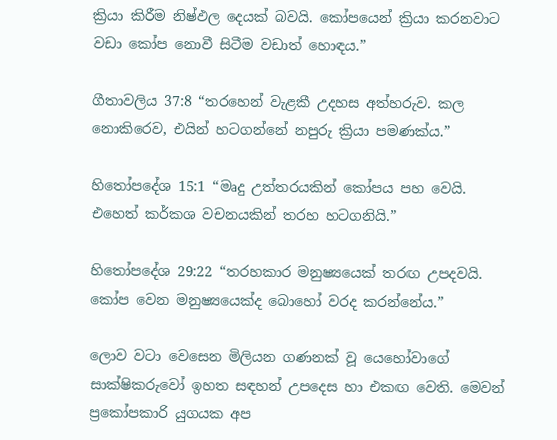ක්‍රියා කිරීම නිෂ්ඵල දෙයක් බවයි. කෝපයෙන් ක්‍රියා කරනවාට වඩා කෝප නොවී සිටීම වඩාත් හොඳය.”

ගීතාවලිය 37:8 “තරහෙන් වැළකී උදහස අත්හරුව. කල නොකිරෙව, එයින් හටගන්නේ නපුරු ක්‍රියා පමණක්ය.”

හිතෝපදේශ 15:1 “මෘදු උත්තරයකින් කෝපය පහ වෙයි. එහෙත් කර්කශ වචනයකින් තරහ හටගනියි.”

හිතෝපදේශ 29:22 “තරහකාර මනුෂ්‍යයෙක් තරඟ උපදවයි. කෝප වෙන මනුෂ්‍යයෙක්ද බොහෝ වරද කරන්නේය.”

ලොව වටා වෙසෙන මිලියන ගණනක් වූ යෙහෝවාගේ සාක්ෂිකරුවෝ ඉහත සඳහන් උපදෙස හා එකඟ වෙති. මෙවන් ප්‍රකෝපකාරි යුගයක අප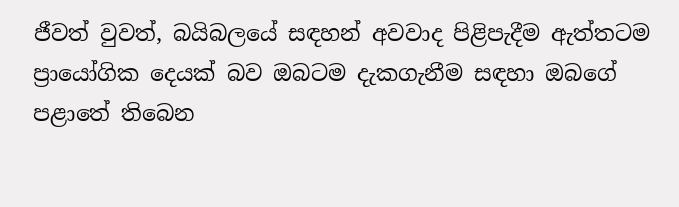ජීවත් වුවත්, බයිබලයේ සඳහන් අවවාද පිළිපැදීම ඇත්තටම ප්‍රායෝගික දෙයක් බව ඔබටම දැකගැනීම සඳහා ඔබගේ පළාතේ තිබෙන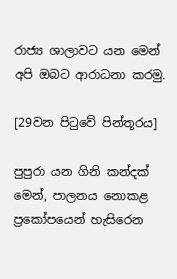රාජ්‍ය ශාලාවට යන මෙන් අපි ඔබට ආරාධනා කරමු.

[29වන පිටුවේ පින්තූරය]

පුපුරා යන ගිනි කන්දක් මෙන්, පාලනය නොකළ ප්‍රකෝපයෙන් හැසිරෙන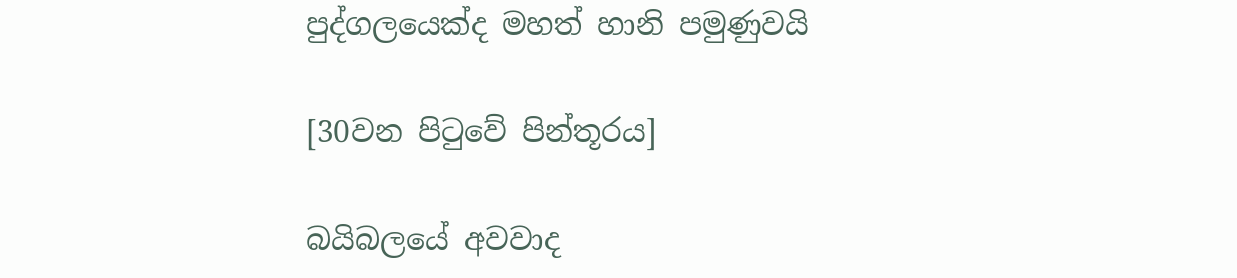පුද්ගලයෙක්ද මහත් හානි පමුණුවයි

[30වන පිටුවේ පින්තූරය]

බයිබලයේ අවවාද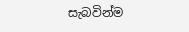සැබවින්ම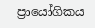ප්‍රායෝගිකය